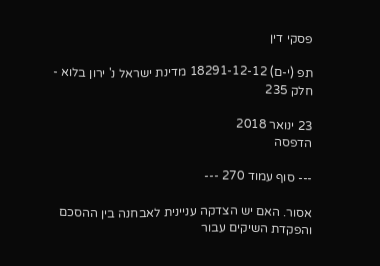פסקי דין

תפ (י-ם) 18291-12-12 מדינת ישראל נ' ירון בלוא - חלק 235

23 ינואר 2018
הדפסה

--- סוף עמוד 270 ---

אסור. האם יש הצדקה עניינית לאבחנה בין ההסכם והפקדת השיקים עבור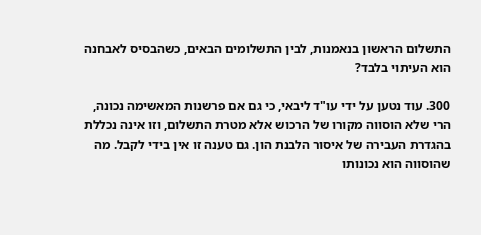התשלום הראשון בנאמנות, לבין התשלומים הבאים, כשהבסיס לאבחנה הוא העיתוי בלבד?

300. עוד נטען על ידי עו"ד ליבאי, כי גם אם פרשנות המאשימה נכונה, הרי שלא הוסווה מקורו של הרכוש אלא מטרת התשלום, וזו אינה נכללת בהגדרת העבירה של איסור הלבנת הון. גם טענה זו אין בידי לקבל. מה שהוסווה הוא נכונותו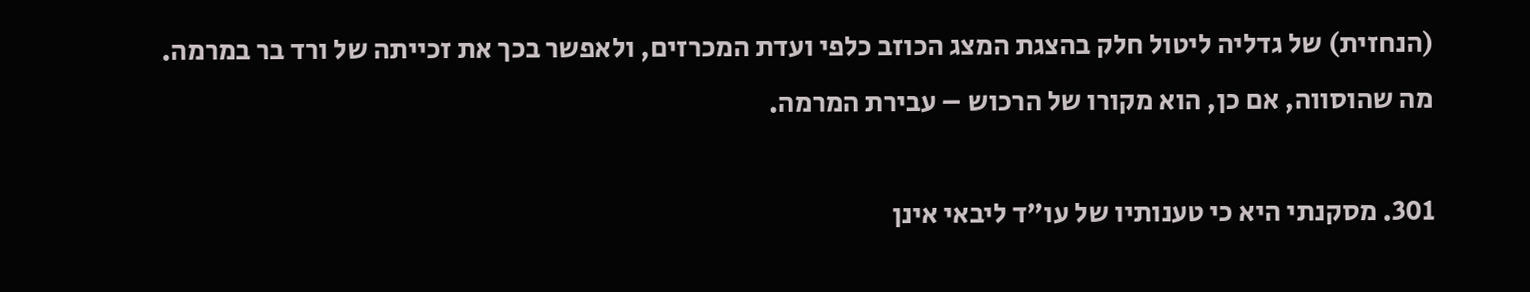(הנחזית) של גדליה ליטול חלק בהצגת המצג הכוזב כלפי ועדת המכרזים, ולאפשר בכך את זכייתה של ורד בר במרמה. מה שהוסווה, אם כן, הוא מקורו של הרכוש – עבירת המרמה.

301. מסקנתי היא כי טענותיו של עו"ד ליבאי אינן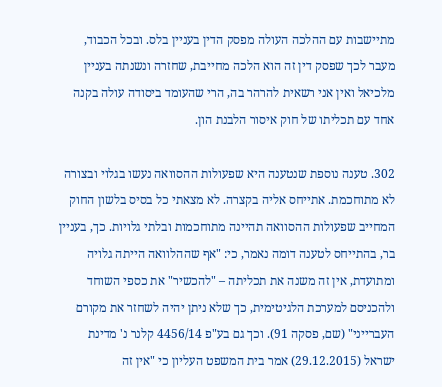מתיישבות עם ההלכה העולה מפסק הדין בעניין בלס. ובכל הכבוד, מעבר לכך שפסק דין זה הוא הלכה מחייבת, שחזרה ונשנתה בעניין מלכיאל ואין אני רשאית להרהר בה, הרי שהעומד ביסודה עולה בקנה אחד עם תכליתו של חוק איסור הלבנת הון.

302. טענה נוספת שנטענה היא שפעולות ההסוואה נעשו בגלוי ובצורה לא מתוחכמת. אתייחס אליה בקצרה. לא מצאתי כל בסיס בלשון החוק המחייב שפעולות ההסוואה תהיינה מתוחכמות ובלתי גלויות. כך, בעניין בר, בהתייחס לטענה דומה נאמר, כי: "אף שההלוואה הייתה גלויה ומתועדת, אין זה משנה את תכליתה – "להכשיר" את כספי השוחד ולהכניסם למערכת הלגיטימית, כך שלא ניתן יהיה לשחזר את מקורם העברייני" (שם, פסקה 91). וכך גם בע"פ 4456/14 קלנר נ' מדינת ישראל (29.12.2015) אמר בית המשפט העליון כי "אין זה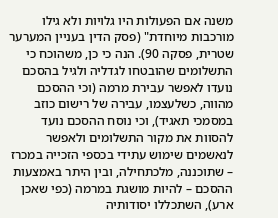משנה אם הפעולות היו גלויות ולא גילו מורכבות מיוחדת" (פסק הדין בעניין המערער שטרית, פסקה 90). הנה כי כן, משהוכח כי התשלומים שהובטחו לגדליה ולגיל בהסכם נועדו לאפשר עבירת מרמה (וכי ההסכם מהווה, כשלעצמו, עבירה של רישום כוזב במסמכי תאגיד), וכי נוסח ההסכם נועד להסוות את מקור התשלומים ולאפשר לנאשמים שימוש עתידי בכספי הזכייה במכרז – שתוכננה, מלכתחילה, ובין היתר באמצעות ההסכם – להיות מושגת במרמה (כפי שאכן ארע), השתכללו יסודותיה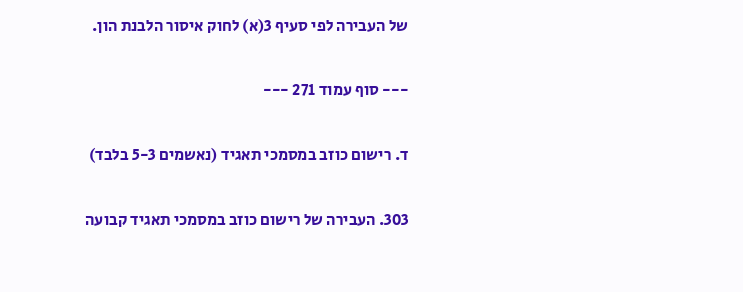של העבירה לפי סעיף 3(א) לחוק איסור הלבנת הון.

--- סוף עמוד 271 ---

ד. רישום כוזב במסמכי תאגיד (נאשמים 5-3 בלבד)

303. העבירה של רישום כוזב במסמכי תאגיד קבועה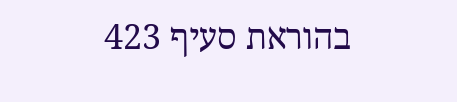בהוראת סעיף 423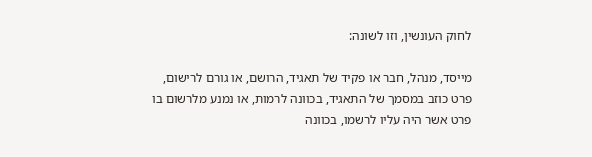לחוק העונשין, וזו לשונה:

מייסד, מנהל, חבר או פקיד של תאגיד, הרושם, או גורם לרישום, פרט כוזב במסמך של התאגיד, בכוונה לרמות, או נמנע מלרשום בו פרט אשר היה עליו לרשמו, בכוונה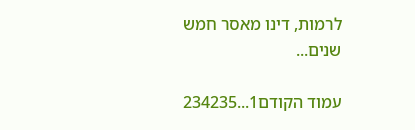לרמות, דינו מאסר חמש שנים...

עמוד הקודם1...234235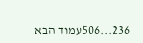236...506עמוד הבא